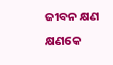ଜୀବନ କ୍ଷଣ କ୍ଷଣକେ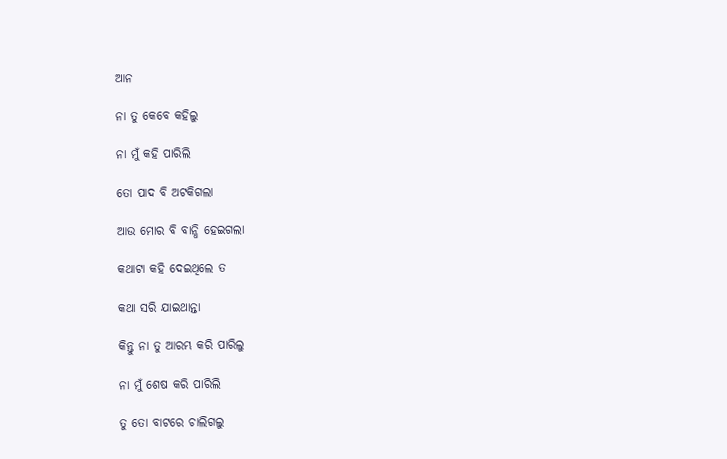ଆନ

ନା ତୁ କେବେ କହିଲୁ

ନା ମୁଁ କହି ପାରିଲି

ତୋ ପାଦ ବି ଅଟକିଗଲା

ଆଉ ମୋର ବି ବାନ୍ଧି ହେଇଗଲା

କଥାଟା କହି ଦେଇଥିଲେ ତ

କଥା ସରି ଯାଇଥାନ୍ତା

କିନ୍ତୁ ନା ତୁ ଆରମ୍ଭ କରି ପାରିଲୁ

ନା ମୁଁ ଶେଷ କରି ପାରିଲି

ତୁ ତୋ ବାଟରେ ଚାଲିଗଲୁ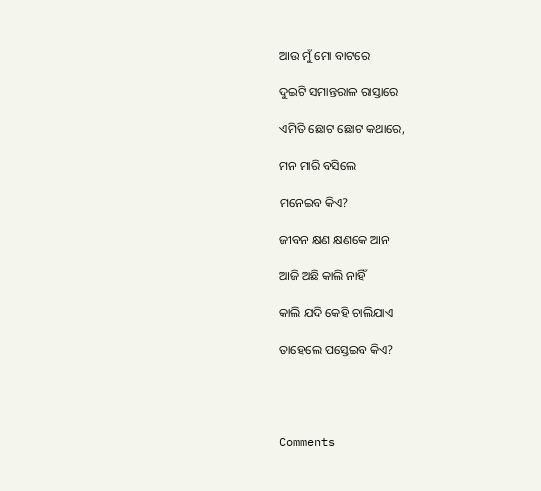ଆଉ ମୁଁ ମୋ ବାଟରେ

ଦୁଇଟି ସମାନ୍ତରାଳ ରାସ୍ତାରେ

ଏମିତି ଛୋଟ ଛୋଟ କଥାରେ,

ମନ ମାରି ବସିଲେ

ମନେଇବ କିଏ?

ଜୀବନ କ୍ଷଣ କ୍ଷଣକେ ଆନ

ଆଜି ଅଛି କାଲି ନାହିଁ

କାଲି ଯଦି କେହି ଚାଲିଯାଏ

ତାହେଲେ ପସ୍ତେଇବ କିଏ?




Comments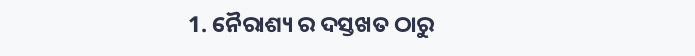1. ନୈରାଶ୍ୟ ର ଦସ୍ତଖତ ଠାରୁ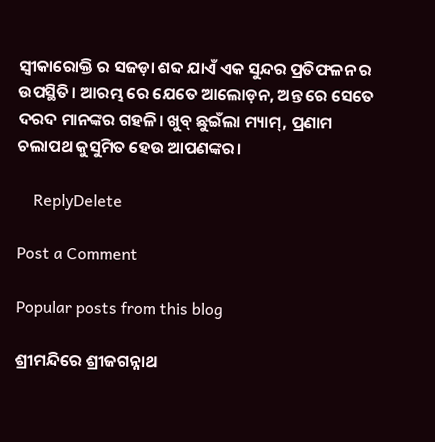ସ୍ୱୀକାରୋକ୍ତି ର ସଜଡ଼ା ଶବ୍ଦ ଯାଏଁ ଏକ ସୁନ୍ଦର ପ୍ରତିଫଳନ ର ଉପସ୍ଥିତି। ଆରମ୍ଭ ରେ ଯେତେ ଆଲୋଡ଼ନ, ଅନ୍ତ ରେ ସେତେ ଦରଦ ମାନଙ୍କର ଗହଳି। ଖୁବ୍ ଛୁଇଁଲା ମ୍ୟାମ୍, ପ୍ରଣାମ ଚଲାପଥ କୁସୁମିତ ହେଉ ଆପଣଙ୍କର।

    ReplyDelete

Post a Comment

Popular posts from this blog

ଶ୍ରୀମନ୍ଦିରେ ଶ୍ରୀଜଗନ୍ନାଥ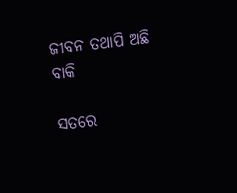ଜୀବନ ତଥାପି ଅଛି ବାକି

ସତରେ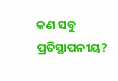କଣ ସବୁ ପ୍ରତିସ୍ଥାପନୀୟ?